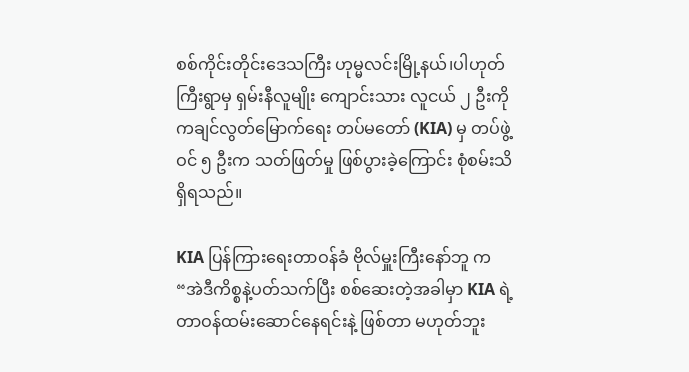စစ်ကိုင်းတိုင်းဒေသကြီး ဟုမ္မလင်းမြို့နယ်၊ပါဟုတ်ကြီးရွာမှ ရှမ်းနီလူမျိုး ကျောင်းသား လူငယ် ၂ ဦးကို ကချင်လွတ်မြောက်ရေး တပ်မတော် (KIA) မှ တပ်ဖွဲ့ဝင် ၅ ဦးက သတ်ဖြတ်မှု ဖြစ်ပွားခဲ့ကြောင်း စုံစမ်းသိရှိရသည်။

KIA ပြန်ကြားရေးတာဝန်ခံ ဗိုလ်မှူးကြီးနော်ဘူ က “အဲဒီကိစ္စနဲ့ပတ်သက်ပြီး စစ်ဆေးတဲ့အခါမှာ KIA ရဲ့တာဝန်ထမ်းဆောင်နေရင်းနဲ့ ဖြစ်တာ မဟုတ်ဘူး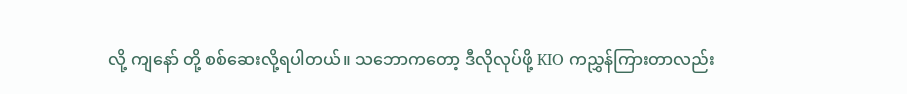လို့ ကျနော် တို့ စစ်ဆေးလို့ရပါတယ်။ သဘောကတော့ ဒီလိုလုပ်ဖို့ KIO ကညွှန်ကြားတာလည်း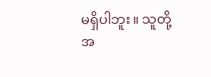မရှိပါဘူး။ သူတို့အ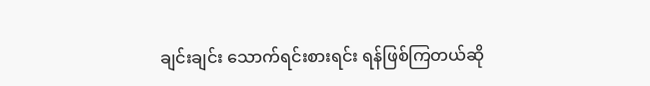ချင်းချင်း သောက်ရင်းစားရင်း ရန်ဖြစ်ကြတယ်ဆို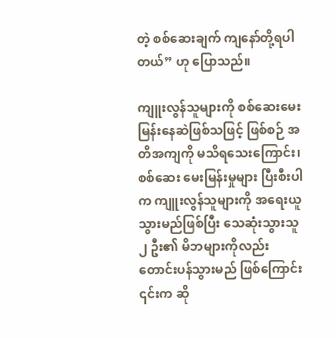တဲ့ စစ်ဆေးချက် ကျနော်တို့ရပါတယ်” ဟု ပြောသည်။

ကျူးလွန်သူများကို စစ်ဆေးမေးမြန်းနေဆဲဖြစ်သဖြင့် ဖြစ်စဉ် အတိအကျကို မသိရသေးကြောင်း၊ စစ်ဆေး မေးမြန်းမှုများ ပြီးစီးပါက ကျူးလွန်သူများကို အရေးယူသွားမည်ဖြစ်ပြီး သေဆုံးသွားသူ ၂ ဦး၏ မိဘများကိုလည်း တောင်းပန်သွားမည် ဖြစ်ကြောင်း ၎င်းက ဆို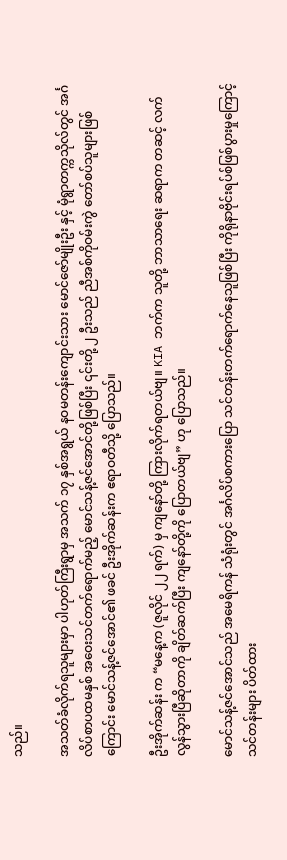သည်။

အသတ်ခံလိုက်ရသူများမှာ ပါဟုတ်ကြီးရွာမှ အသက် ၁၇ နှစ်အရွယ် နဝမတန်းကျောင်းသား မောင်ဇော်မျိုးဦး နှင့် မုံရွာတက္ကသိုလ်တွင် အင်္ဂလိပ်စာပထမနှစ် အဝေးသင်တက်ရောက်မည့် မောင်သန့်ဇင်အောင်တို့ဖြစ်ပြီး ၎င်းတို့ ၂ ဦးသည် ညီအစ်ကိုဝမ်းကွဲ တော်စပ်သူများဖြစ်ကြောင်း မောင်သန့်ဇင်အောင်၏ ဖခင် ဦးအိုက်ဆန်းက ဧရာဝတီသို့ ပြောသည်။

ဦးအိုက်ဆန်း က “မနေ့က (ဇူလိုင် ၂၂ ရက်) မှ ကျနော်တို့ ကြားလိုက်ရတယ်ဗျ။ KIA ဘက်က သူတို့ ဘာသာရေး ဆရာက တဆင့် လက်လွန်သွားပြီဆိုတာကို ချိတ်ဆက်ပြီး ကျနော်တို့ကို ပြောတယ်ဗျ” ဟု ပြောသည်။

မောင်သန့်ဇင်အောင်သည် အမေရိကန် သံရုံးတွင် အင်္ဂလိပ်စကားပြော သင်တန်းတက်ရောက်နေသူဖြစ်ပြီး ကိုရိုနာဗိုင်းရပ်စ်ဖြစ်ပွားမှုကြောင့် သင်တန်းများ ပိတ်ထား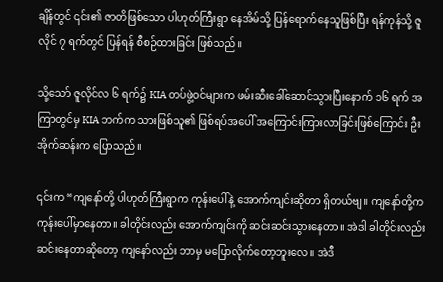ချိန်တွင် ၎င်း၏ ဇာတိဖြစ်သော ပါဟုတ်ကြီးရွာ နေအိမ်သို့ ပြန်ရောက်နေသူဖြစ်ပြီး ရန်ကုန်သို့ ဇူလိုင် ၇ ရက်တွင် ပြန်ရန် စီစဉ်ထားခြင်း ဖြစ်သည်။

သို့သော် ဇူလိုင်လ ၆ ရက်၌ KIA တပ်ဖွဲ့ဝင်များက ဖမ်းဆီးခေါ်ဆောင်သွားပြီးနောက် ၁၆ ရက် အကြာတွင်မှ KIA ဘက်က သားဖြစ်သူ၏ ဖြစ်ရပ်အပေါ် အကြောင်းကြားလာခြင်းဖြစ်ကြောင်း ဦးအိုက်ဆန်းက ပြောသည်။

၎င်းက “ကျနော်တို့ ပါဟုတ်ကြီးရွာက ကုန်းပေါ်နဲ့ အောက်ကျင်းဆိုတာ ရှိတယ်ဗျ။ ကျနော်တို့က ကုန်းပေါ်မှာနေတာ။ ခါတိုင်းလည်း အောက်ကျင်းကို ဆင်းဆင်းသွားနေတာ။ အဲဒါ ခါတိုင်းလည်း ဆင်းနေတာဆိုတော့ ကျနော်လည်း ဘာမှ မပြောလိုက်တော့ဘူးလေ။ အဲဒီ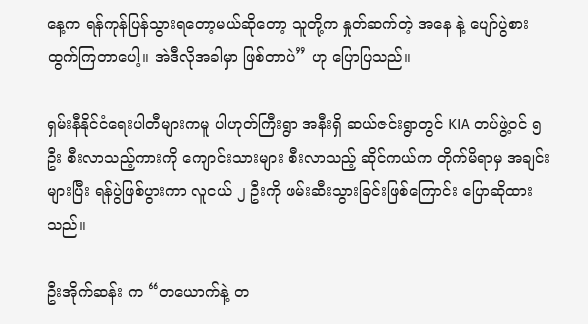နေ့က ရန်ကုန်ပြန်သွားရတော့မယ်ဆိုတော့ သူတို့က နှုတ်ဆက်တဲ့ အနေ နဲ့ ပျော်ပွဲစားထွက်ကြတာပေါ့။ အဲဒီလိုအခါမှာ ဖြစ်တာပဲ” ဟု ပြောပြသည်။

ရှမ်းနီနိုင်ငံရေးပါတီများကမူ ပါဟုတ်ကြီးရွာ အနီးရှိ ဆယ်ဇင်းရွာတွင် KIA တပ်ဖွဲ့ဝင် ၅ ဦး စီးလာသည့်ကားကို ကျောင်းသားများ စီးလာသည့် ဆိုင်ကယ်က တိုက်မိရာမှ အချင်းများပြီး ရန်ပွဲဖြစ်ပွားကာ လူငယ် ၂ ဦးကို ဖမ်းဆီးသွားခြင်းဖြစ်ကြောင်း ပြောဆိုထားသည်။

ဦးအိုက်ဆန်း က “တယောက်နဲ့ တ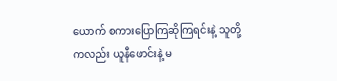ယောက် စကားပြောကြဆိုကြရင်းနဲ့ သူတို့ကလည်း ယူနီဖောင်းနဲ့ မ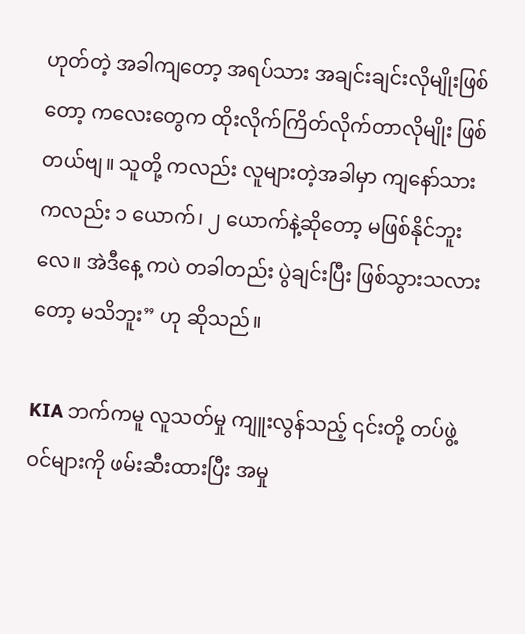ဟုတ်တဲ့ အခါကျတော့ အရပ်သား အချင်းချင်းလိုမျိုးဖြစ်တော့ ကလေးတွေက ထိုးလိုက်ကြိတ်လိုက်တာလိုမျိုး ဖြစ်တယ်ဗျ။ သူတို့ ကလည်း လူများတဲ့အခါမှာ ကျနော်သားကလည်း ၁ ယောက်၊ ၂ ယောက်နဲ့ဆိုတော့ မဖြစ်နိုင်ဘူးလေ။ အဲဒီနေ့ ကပဲ တခါတည်း ပွဲချင်းပြီး ဖြစ်သွားသလားတော့ မသိဘူး” ဟု ဆိုသည်။

KIA ဘက်ကမူ လူသတ်မှု ကျူးလွန်သည့် ၎င်းတို့ တပ်ဖွဲ့ဝင်များကို ဖမ်းဆီးထားပြီး အမှု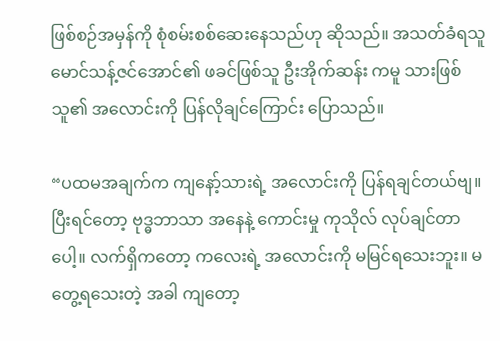ဖြစ်စဉ်အမှန်ကို စုံစမ်းစစ်ဆေးနေသည်ဟု ဆိုသည်။ အသတ်ခံရသူ မောင်သန့်ဇင်အောင်၏ ဖခင်ဖြစ်သူ ဦးအိုက်ဆန်း ကမူ သားဖြစ်သူ၏ အလောင်းကို ပြန်လိုချင်ကြောင်း ပြောသည်။

“ပထမအချက်က ကျနော့်သားရဲ့ အလောင်းကို ပြန်ရချင်တယ်ဗျ။ ပြီးရင်တော့ ဗုဒ္ဓဘာသာ အနေနဲ့ ကောင်းမှု ကုသိုလ် လုပ်ချင်တာပေါ့။ လက်ရှိကတော့ ကလေးရဲ့ အလောင်းကို မမြင်ရသေးဘူး။ မတွေ့ရသေးတဲ့ အခါ ကျတော့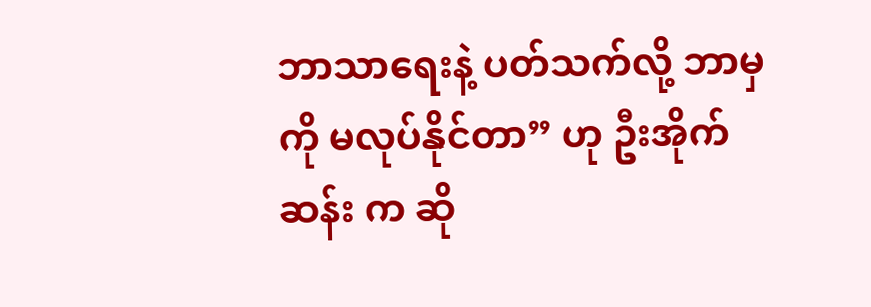ဘာသာရေးနဲ့ ပတ်သက်လို့ ဘာမှကို မလုပ်နိုင်တာ” ဟု ဦးအိုက်ဆန်း က ဆို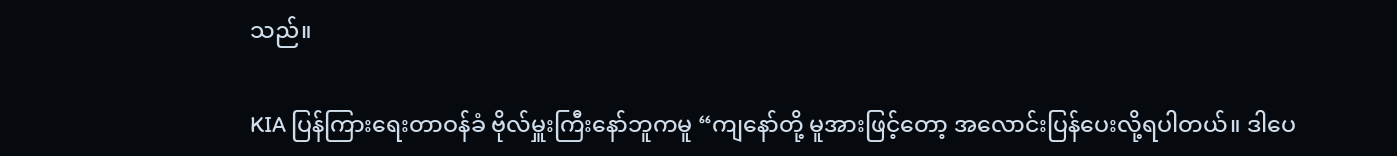သည်။

KIA ပြန်ကြားရေးတာဝန်ခံ ဗိုလ်မှူးကြီးနော်ဘူကမူ “ကျနော်တို့ မူအားဖြင့်တော့ အလောင်းပြန်ပေးလို့ရပါတယ်။ ဒါပေ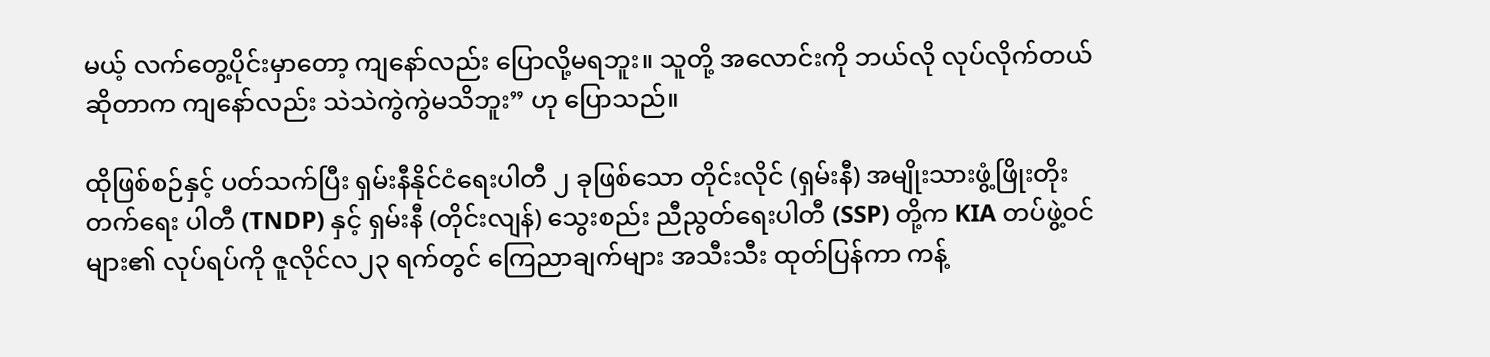မယ့် လက်တွေ့ပိုင်းမှာတော့ ကျနော်လည်း ပြောလို့မရဘူး။ သူတို့ အလောင်းကို ဘယ်လို လုပ်လိုက်တယ် ဆိုတာက ကျနော်လည်း သဲသဲကွဲကွဲမသိဘူး” ဟု ပြောသည်။

ထိုဖြစ်စဉ်နှင့် ပတ်သက်ပြီး ရှမ်းနီနိုင်ငံရေးပါတီ ၂ ခုဖြစ်သော တိုင်းလိုင် (ရှမ်းနီ) အမျိုးသားဖွံ့ဖြိုးတိုးတက်ရေး ပါတီ (TNDP) နှင့် ရှမ်းနီ (တိုင်းလျန်) သွေးစည်း ညီညွတ်ရေးပါတီ (SSP) တို့က KIA တပ်ဖွဲ့ဝင်များ၏ လုပ်ရပ်ကို ဇူလိုင်လ၂၃ ရက်တွင် ကြေညာချက်များ အသီးသီး ထုတ်ပြန်ကာ ကန့်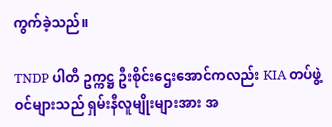ကွက်ခဲ့သည်။

TNDP ပါတီ ဥက္ကဋ္ဌ ဦးစိုင်းဌေးအောင်ကလည်း KIA တပ်ဖွဲ့ဝင်များသည် ရှမ်းနီလူမျိုးများအား အ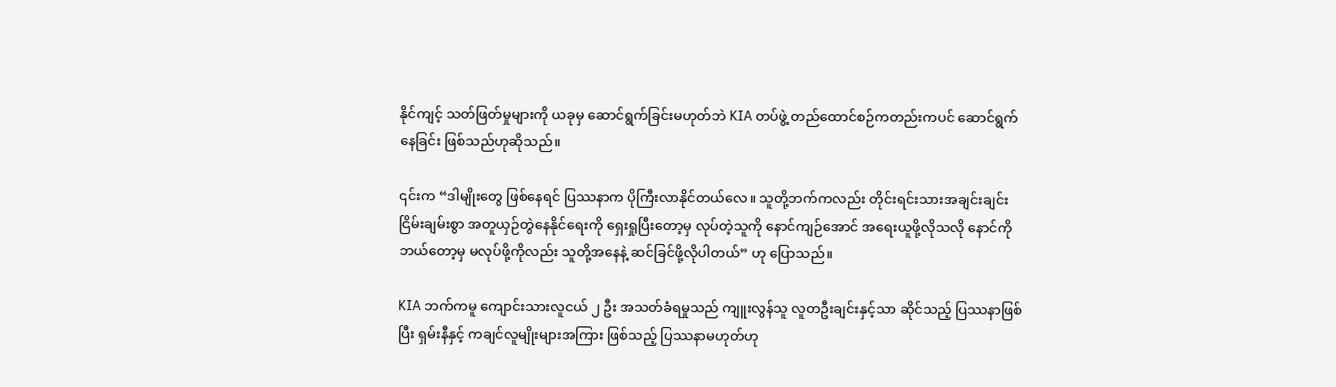နိုင်ကျင့် သတ်ဖြတ်မှုများကို ယခုမှ ဆောင်ရွက်ခြင်းမဟုတ်ဘဲ KIA တပ်ဖွဲ့ တည်ထောင်စဉ်ကတည်းကပင် ဆောင်ရွက် နေခြင်း ဖြစ်သည်ဟုဆိုသည်။

၎င်းက “ဒါမျိုးတွေ ဖြစ်နေရင် ပြဿနာက ပိုကြီးလာနိုင်တယ်လေ။ သူတို့ဘက်ကလည်း တိုင်းရင်းသားအချင်းချင်း ငြိမ်းချမ်းစွာ အတူယှဉ်တွဲနေနိုင်ရေးကို ရှေးရှုပြီးတော့မှ လုပ်တဲ့သူကို နောင်ကျဉ်အောင် အရေးယူဖို့လိုသလို နောင်ကိုဘယ်တော့မှ မလုပ်ဖို့ကိုလည်း သူတို့အနေနဲ့ ဆင်ခြင်ဖို့လိုပါတယ်” ဟု ပြောသည်။

KIA ဘက်ကမူ ကျောင်းသားလူငယ် ၂ ဦး အသတ်ခံရမှုသည် ကျူးလွန်သူ လူတဦးချင်းနှင့်သာ ဆိုင်သည့် ပြဿနာဖြစ်ပြီး ရှမ်းနီနှင့် ကချင်လူမျိုးများအကြား ဖြစ်သည့် ပြဿနာမဟုတ်ဟု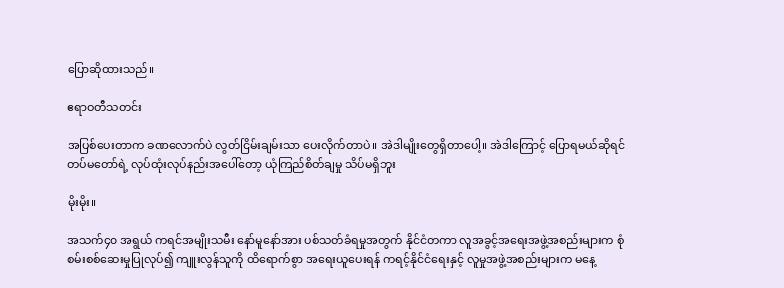ပြောဆိုထားသည်။

ဧရာဝတီသတင်း

အပြစ်ပေးတာက ခဏလောက်ပဲ လွတ်ငြိမ်းချမ်းသာ ပေးလိုက်တာပဲ။ အဲဒါမျိုးတွေရှိတာပေါ့။ အဲဒါကြောင့် ပြောရမယ်ဆိုရင် တပ်မတော်ရဲ့ လုပ်ထုံးလုပ်နည်းအပေါ်တော့ ယုံကြည်စိတ်ချမှု သိပ်မရှိဘူး

မိုးမိုး။

အသက်၄၀ အရွယ် ကရင်အမျိုးသမီး နော်မူနော်အား ပစ်သတ်ခံရမှုအတွက် နိုင်ငံတကာ လူအခွင့်အရေးအဖွဲ့အစည်းများက စုံစမ်းစစ်ဆေးမှုပြုလုပ်၍ ကျူးလွန်သူကို ထိရောက်စွာ အရေးယူပေးရန် ကရင့်နိုင်ငံရေးနှင့် လူမှုအဖွဲ့အစည်းများက မနေ့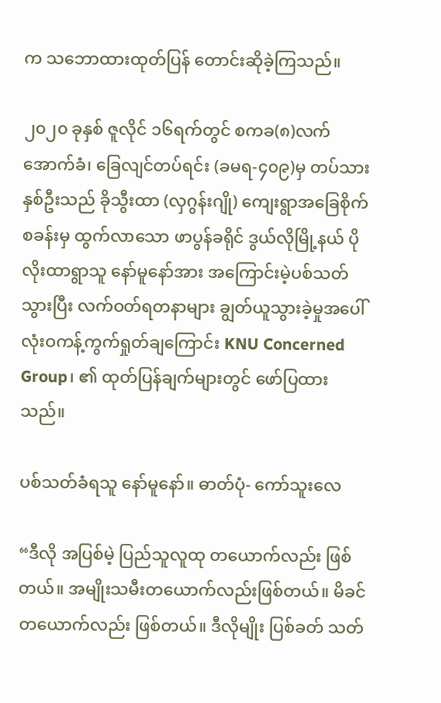က သဘောထားထုတ်ပြန် တောင်းဆိုခဲ့ကြသည်။

၂၀၂၀ ခုနှစ် ဇူလိုင် ၁၆ရက်တွင် စကခ(၈)လက်အောက်ခံ၊ ခြေလျင်တပ်ရင်း (ခမရ-၄၀၉)မှ တပ်သားနှစ်ဦးသည် ခိုသွီးထာ (လှဂွန်းဂျို) ကျေးရွာအခြေစိုက်စခန်းမှ ထွက်လာသော ဖာပွန်ခရိုင် ဒွယ်လိုမြို့နယ် ပိုလိုးထာရွာသူ နော်မူနော်အား အကြောင်းမဲ့ပစ်သတ်သွားပြီး လက်ဝတ်ရတနာများ ချွတ်ယူသွားခဲ့မှုအပေါ် လုံးဝကန့်ကွက်ရှုတ်ချကြောင်း KNU Concerned Group၊ ၏ ထုတ်ပြန်ချက်များတွင် ဖော်ပြထားသည်။

ပစ်သတ်ခံရသူ နော်မူနော်။ ဓာတ်ပုံ- ကော်သူးလေ

“ဒီလို အပြစ်မဲ့ ပြည်သူလူထု တယောက်လည်း ဖြစ်တယ်။ အမျိုးသမီးတယောက်လည်းဖြစ်တယ်။ မိခင်တယောက်လည်း ဖြစ်တယ်။ ဒီလိုမျိုး ပြစ်ခတ် သတ်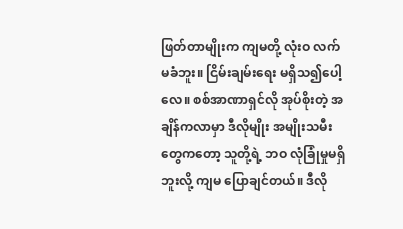ဖြတ်တာမျိုးက ကျမတို့ လုံးဝ လက်မခံဘူး။ ငြိမ်းချမ်းရေး မရှိသ၍ပေါ့လေ။ စစ်အာဏာရှင်လို အုပ်စိုးတဲ့ အချိန်ကလာမှာ ဒီလိုမျိုး အမျိုးသမီးတွေကတော့ သူတို့ရဲ့ ဘဝ လုံခြုံမှုမရှိ ဘူးလို့ ကျမ ပြောချင်တယ်။ ဒီလို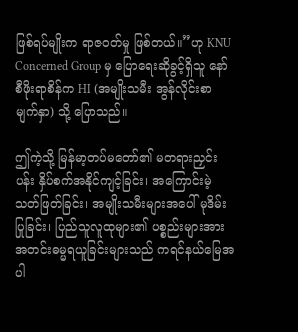ဖြစ်ရပ်မျိုးက ရာဇဝတ်မှု ဖြစ်တယ်။”ဟု KNU Concerned Group မှ ပြောရေးဆိုခွင့်ရှိသူ နော်စီဖိုးရာစိန်က HI (အမျိုးသမီး အွန်လိုင်းစာမျက်နှာ) သို့ ပြောသည်။

ဤကဲ့သို့ မြန်မာ့တပ်မတော်၏ မတရားညှင်းပန်း နှိပ်စက်အနိုင်ကျင့်ခြင်း၊ အကြောင်းမဲ့သတ်ဖြတ်ခြင်း၊ အမျိုးသမီးများအပေါ် မုဒိမ်းပြုခြင်း၊ ပြည်သူလူထုများ၏ ပစ္စည်းများအား အတင်းဓမ္မရယူခြင်းများသည် ကရင်နယ်မြေအပါ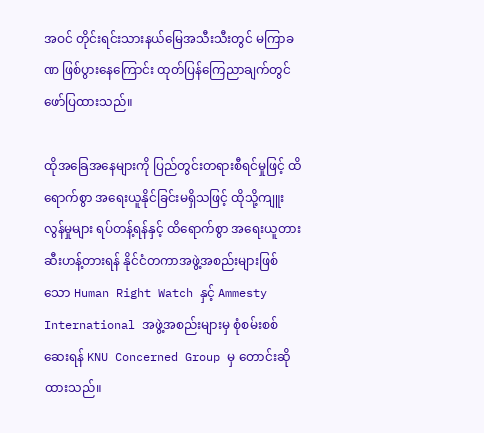အဝင် တိုင်းရင်းသားနယ်မြေအသီးသီးတွင် မကြာခဏ ဖြစ်ပွားနေကြောင်း ထုတ်ပြန်ကြေညာချက်တွင် ဖော်ပြထားသည်။

ထိုအခြေအနေများကို ပြည်တွင်းတရားစီရင်မှုဖြင့် ထိရောက်စွာ အရေးယူနိုင်ခြင်းမရှိသဖြင့် ထိုသို့ကျူးလွန်မှုများ ရပ်တန့်ရန်နှင့် ထိရောက်စွာ အရေးယူတားဆီးဟန့်တားရန် နိုင်ငံတကာအဖွဲ့အစည်းများဖြစ်သော Human Right Watch နှင့် Ammesty International အဖွဲ့အစည်းများမှ စုံစမ်းစစ်ဆေးရန် KNU Concerned Group မှ တောင်းဆိုထားသည်။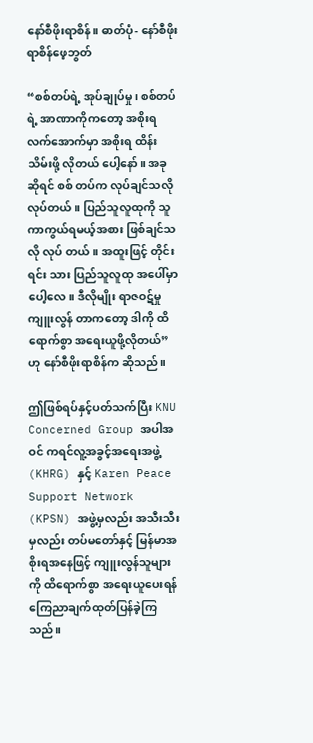နော်စီဖိုးရာစိန်။ ဓာတ်ပုံ- နော်စီဖိုးရာစိန်ဖေ့ဘွတ်

“စစ်တပ်ရဲ့ အုပ်ချုပ်မှု၊ စစ်တပ်ရဲ့ အာဏာကိုကတော့ အစိုးရ လက်အောက်မှာ အစိုးရ ထိန်းသိမ်းဖို့ လိုတယ် ပေါ့နော်။ အခုဆိုရင် စစ် တပ်က လုပ်ချင်သလို လုပ်တယ်။ ပြည်သူလူထုကို သူကာကွယ်ရမယ့်အစား ဖြစ်ချင်သလို လုပ် တယ်။ အထူးဖြင့် တိုင်းရင်း သား ပြည်သူလူထု အပေါ်မှာပေါ့လေ။ ဒီလိုမျိုး ရာဇဝဋ်မှု ကျူးလွန် တာကတော့ ဒါကို ထိ ရောက်စွာ အရေးယူဖို့လိုတယ်” ဟု နော်စီဖိုးရာစိန်က ဆိုသည်။

ဤဖြစ်ရပ်နှင့်ပတ်သက်ပြီး KNU Concerned Group အပါအဝင် ကရင်လူ့အခွင့်အရေးအဖွဲ့ (KHRG) နှင့် Karen Peace Support Network (KPSN) အဖွဲ့မှလည်း အသီးသီးမှလည်း တပ်မတော်နှင့် မြန်မာအစိုးရအနေဖြင့် ကျူးလွန်သူများကို ထိရောက်စွာ အရေးယူပေးရန် ကြေညာချက်ထုတ်ပြန်ခဲ့ကြသည်။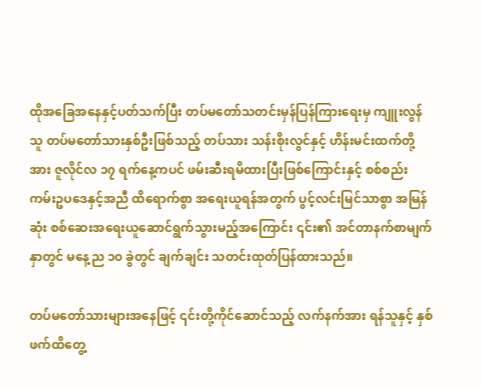ထိုအခြေအနေနှင့်ပတ်သက်ပြီး တပ်မတော်သတင်းမှန်ပြန်ကြားရေးမှ ကျူးလွန်သူ တပ်မတော်သားနှစ်ဦးဖြစ်သည့် တပ်သား သန်းစိုးလွင်နှင့် ဟိန်းမင်းထက်တို့အား ဇူလိုင်လ ၁၇ ရက်နေ့ကပင် ဖမ်းဆီးရမိထားပြီးဖြစ်ကြောင်းနှင့် စစ်စည်းကမ်းဥပဒေနှင့်အညီ ထိရောက်စွာ အရေးယူရန်အတွက် ပွင့်လင်းမြင်သာစွာ အမြန်ဆုံး စစ်ဆေးအရေးယူဆောင်ရွက်သွားမည့်အကြောင်း ၎င်း၏ အင်တာနက်စာမျက်နှာတွင် မနေ့ည ၁၀ ခွဲတွင် ချက်ချင်း သတင်းထုတ်ပြန်ထားသည်။

တပ်မတော်သားများအနေဖြင့် ၎င်းတို့ကိုင်ဆောင်သည့် လက်နက်အား ရန်သူနှင့် နှစ်ဖက်ထိတွေ့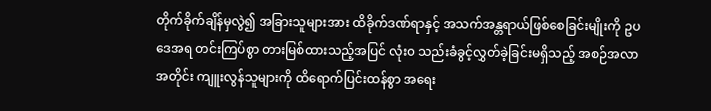တိုက်ခိုက်ချိန်မှလွဲ၍ အခြားသူများအား ထိခိုက်ဒဏ်ရာနှင့် အသက်အန္တရာယ်ဖြစ်စေခြင်းမျိုးကို ဥပဒေအရ တင်းကြပ်စွာ တားမြစ်ထားသည့်အပြင် လုံး၀ သည်းခံခွင့်လွှတ်ခဲ့ခြင်းမရှိသည့် အစဉ်အလာအတိုင်း ကျူးလွန်သူများကို ထိရောက်ပြင်းထန်စွာ အရေး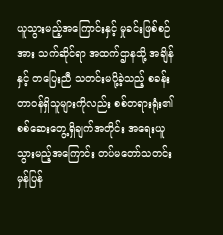ယူသွားမည့်အကြောင်းနှင့် မှုခင်းဖြစ်စဉ်အား သက်ဆိုင်ရာ အထက်ဌာနသို့ အချိန်နှင့် တပြေးညီ သတင်းမပို့ခဲ့သည့် စခန်းတာဝန်ရှိသူများကိုလည်း စစ်တရားရုံး၏ စစ်ဆေးတွေ့ရှိချက်အတိုင်း အရေးယူသွားမည့်အကြောင်း တပ်မတော်သတင်းမှန်ပြန်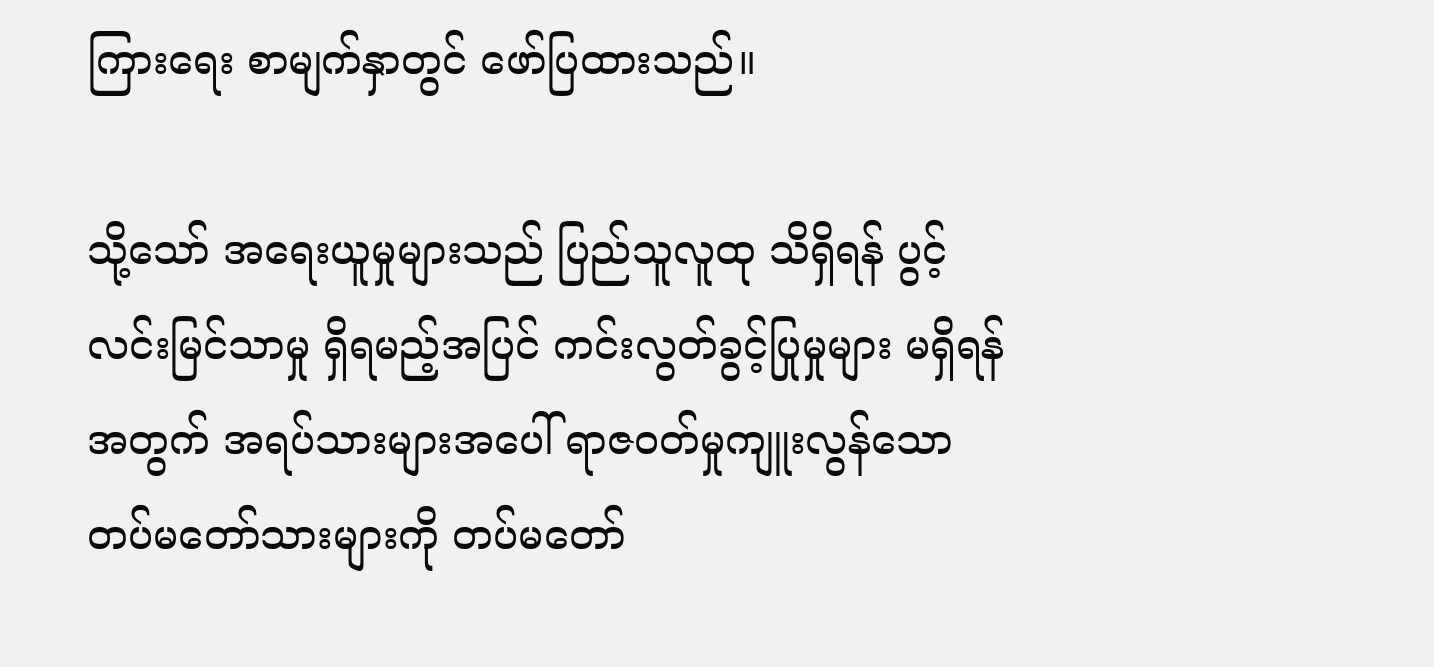ကြားရေး စာမျက်နှာတွင် ဖော်ပြထားသည်။

သို့သော် အရေးယူမှုများသည် ပြည်သူလူထု သိရှိရန် ပွင့်လင်းမြင်သာမှု ရှိရမည့်အပြင် ကင်းလွတ်ခွင့်ပြုမှုများ မရှိရန်အတွက် အရပ်သားများအပေါ် ရာဇဝတ်မှုကျူးလွန်သော တပ်မတော်သားများကို တပ်မတော်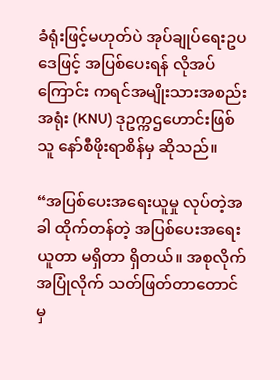ခံရုံးဖြင့်မဟုတ်ပဲ အုပ်ချုပ်ရေးဥပဒေဖြင့် အပြစ်ပေးရန် လိုအပ်ကြောင်း ကရင်အမျိုးသားအစည်းအရုံး (KNU) ဒုဥက္ကဌဟောင်းဖြစ်သူ နော်စီဖိုးရာစိန်မှ ဆိုသည်။

“အပြစ်ပေးအရေးယူမှု လုပ်တဲ့အခါ ထိုက်တန်တဲ့ အပြစ်ပေးအရေးယူတာ မရှိတာ ရှိတယ်။ အစုလိုက်အပြုံလိုက် သတ်ဖြတ်တာတောင်မှ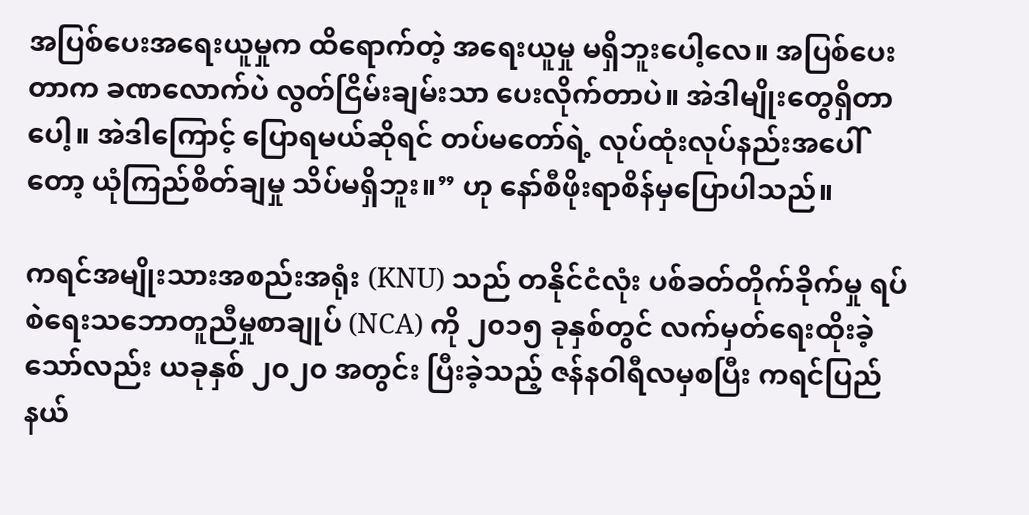အပြစ်ပေးအရေးယူမှုက ထိရောက်တဲ့ အရေးယူမှု မရှိဘူးပေါ့လေ။ အပြစ်ပေးတာက ခဏလောက်ပဲ လွတ်ငြိမ်းချမ်းသာ ပေးလိုက်တာပဲ။ အဲဒါမျိုးတွေရှိတာပေါ့။ အဲဒါကြောင့် ပြောရမယ်ဆိုရင် တပ်မတော်ရဲ့ လုပ်ထုံးလုပ်နည်းအပေါ်တော့ ယုံကြည်စိတ်ချမှု သိပ်မရှိဘူး။” ဟု နော်စီဖိုးရာစိန်မှပြောပါသည်။

ကရင်အမျိုးသားအစည်းအရုံး (KNU) သည် တနိုင်ငံလုံး ပစ်ခတ်တိုက်ခိုက်မှု ရပ်စဲရေးသဘောတူညီမှုစာချုပ် (NCA) ကို ၂၀၁၅ ခုနှစ်တွင် လက်မှတ်ရေးထိုးခဲ့သော်လည်း ယခုနှစ် ၂၀၂၀ အတွင်း ပြီးခဲ့သည့် ဇန်နဝါရီလမှစပြီး ကရင်ပြည်နယ်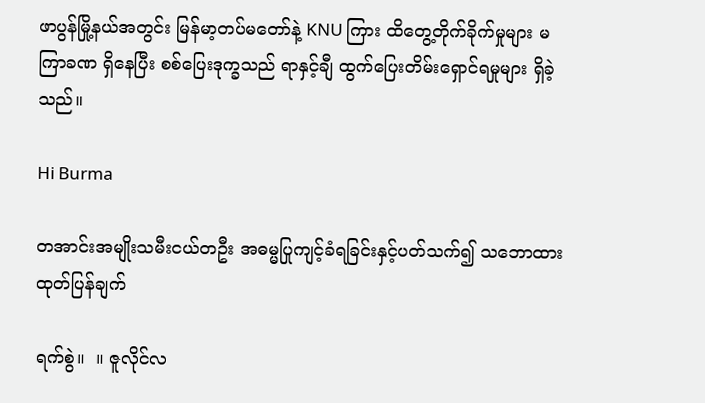ဖာပွန်မြို့နယ်အတွင်း မြန်မာ့တပ်မတော်နဲ့ KNU ကြား ထိတွေ့တိုက်ခိုက်မှုများ မကြာခဏ ရှိနေပြီး စစ်ပြေးဒုက္ခသည် ရာနှင့်ချီ ထွက်ပြေးတိမ်းရှောင်ရမှုများ ရှိခဲ့သည်။

Hi Burma

တအာင်းအမျိုးသမီးငယ်တဦး အဓမ္မပြုကျင့်ခံရခြင်းနှင့်ပတ်သက်၍ သဘောထားထုတ်ပြန်ချက်

ရက်စွဲ။  ။ ဇူလိုင်လ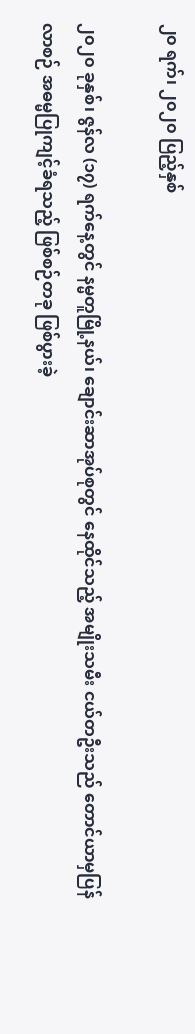၂၀ ရက်၊ ၂၀၂၀ ပြည့်နှစ်

၂၀၂၀ ခုနှစ်၊ ဇွန်လ (၁၇) ရက်နေ့တွင် နမ္မတူမြို့နယ်၊ ချောင်းဆာအုပ်စုတွင် နေထိုင်သည့် အမျိုးသမီး ငယ်တဦးသည် တောင်ယာမှပြန်လာစဉ် အဓမ္မပြုကျင့်ခံရသည့် ဖြစ်စဉ်တခု ဖြစ်ပွားခဲ့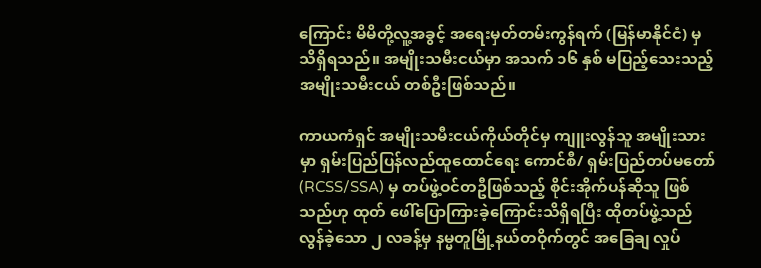ကြောင်း မိမိတို့လူ့အခွင့် အရေးမှတ်တမ်းကွန်ရက် (မြန်မာနိုင်ငံ) မှ သိရှိရသည်။ အမျိုးသမီးငယ်မှာ အသက် ၁၆ နှစ် မပြည့်သေးသည့် အမျိုးသမီးငယ် တစ်ဦးဖြစ်သည်။

ကာယကံရှင် အမျိုးသမီးငယ်ကိုယ်တိုင်မှ ကျူးလွန်သူ အမျိုးသားမှာ ရှမ်းပြည်ပြန်လည်ထူထောင်ရေး ကောင်စီ/ ရှမ်းပြည်တပ်မတော် (RCSS/SSA) မှ တပ်ဖွဲ့ဝင်တဦဖြစ်သည့် စိုင်းအိုက်ပန်ဆိုသူ ဖြစ်သည်ဟု ထုတ် ဖေါ်ပြောကြားခဲ့ကြောင်းသိရှိရပြီး ထိုတပ်ဖွဲ့သည် လွန်ခဲ့သော ၂ လခန့်မှ နမ္မတူမြို့နယ်တဝိုက်တွင် အခြေချ လှုပ်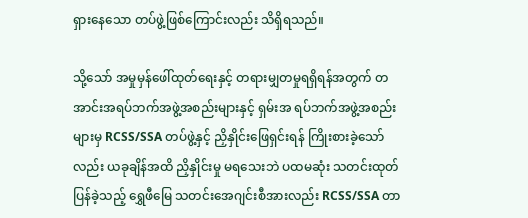ရှားနေသော တပ်ဖွဲ့ဖြစ်ကြောင်းလည်း သိရှိရသည်။

သို့သော် အမှုမှန်ဖေါ်ထုတ်ရေးနှင့် တရားမျှတမှုရရှိရန်အတွက် တအာင်းအရပ်ဘက်အဖွဲ့အစည်းများနှင့် ရှမ်းအ ရပ်ဘက်အဖွဲ့အစည်းများမှ RCSS/SSA တပ်ဖွဲ့နှင့် ညှိနှိုင်းဖြေရှင်းရန် ကြိုးစားခဲ့သော်လည်း ယခုချိန်အထိ ညှိနှိုင်းမှု မရသေးဘဲ ပထမဆုံး သတင်းထုတ်ပြန်ခဲ့သည့် ရွှေဖီမြေ သတင်းအေဂျင်းစီအားလည်း RCSS/SSA တာ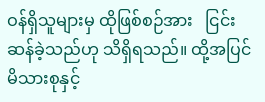ဝန်ရှိသူများမှ ထိုဖြစ်စဉ်အား   ငြင်းဆန်ခဲ့သည်ဟု သိရှိရသည်။ ထို့အပြင် မိသားစုနှင့်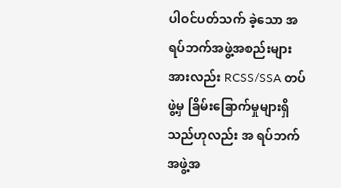ပါဝင်ပတ်သက် ခဲ့သော အရပ်ဘက်အဖွဲ့အစည်းများအားလည်း RCSS/SSA တပ်ဖွဲ့မှ ခြိမ်းခြောက်မှုများရှိသည်ဟုလည်း အ ရပ်ဘက်အဖွဲ့အ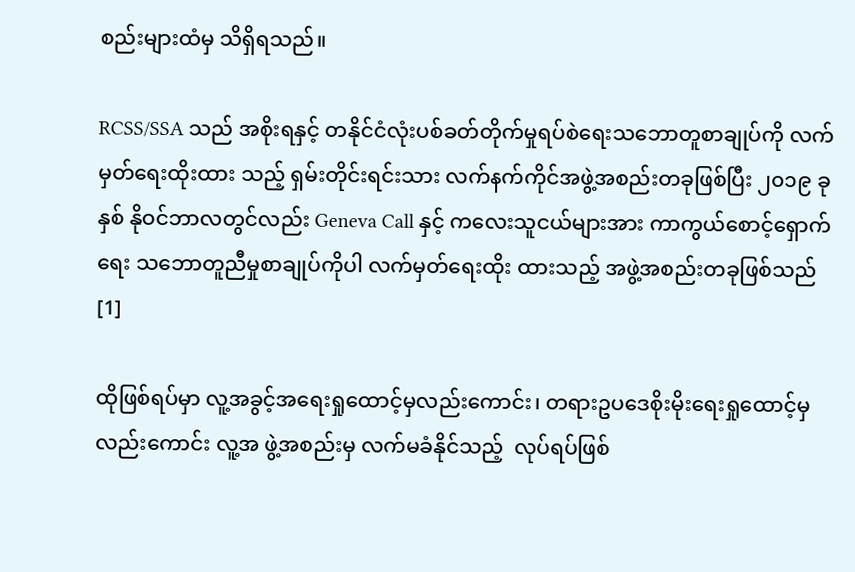စည်းများထံမှ သိရှိရသည်။

RCSS/SSA သည် အစိုးရနှင့် တနိုင်ငံလုံးပစ်ခတ်တိုက်မှုရပ်စဲရေးသဘောတူစာချုပ်ကို လက်မှတ်ရေးထိုးထား သည့် ရှမ်းတိုင်းရင်းသား လက်နက်ကိုင်အဖွဲ့အစည်းတခုဖြစ်ပြီး ၂၀၁၉ ခုနှစ် နိုဝင်ဘာလတွင်လည်း Geneva Call နှင့် ကလေးသူငယ်များအား ကာကွယ်စောင့်ရှောက်ရေး သဘောတူညီမှုစာချုပ်ကိုပါ လက်မှတ်ရေးထိုး ထားသည့် အဖွဲ့အစည်းတခုဖြစ်သည်[1]

ထိုဖြစ်ရပ်မှာ လူ့အခွင့်အရေးရှုထောင့်မှလည်းကောင်း၊ တရားဥပဒေစိုးမိုးရေးရှုထောင့်မှလည်းကောင်း လူ့အ ဖွဲ့အစည်းမှ လက်မခံနိုင်သည့်  လုပ်ရပ်ဖြစ်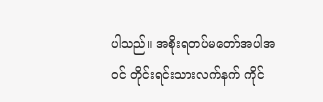ပါသည်။ အစိုးရတပ်မတော်အပါအဝင် တိုင်းရင်းသားလက်နက် ကိုင်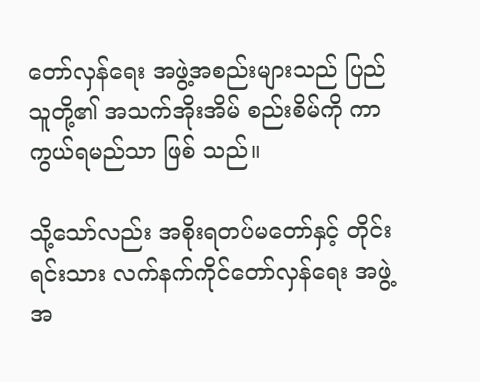တော်လှန်ရေး အဖွဲ့အစည်းများသည် ပြည်သူတို့၏ အသက်အိုးအိမ် စည်းစိမ်ကို ကာကွယ်ရမည်သာ ဖြစ် သည်။

သို့သော်လည်း အစိုးရတပ်မတော်နှင့် တိုင်းရင်းသား လက်နက်ကိုင်တော်လှန်ရေး အဖွဲ့အ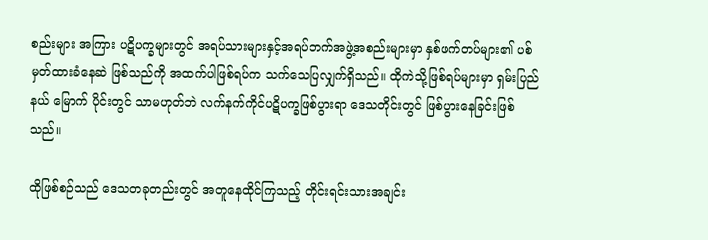စည်းများ အကြား ပဋိပက္ခများတွင် အရပ်သားများနှင့်အရပ်ဘက်အဖွဲ့အစည်းများမှာ နှစ်ဖက်တပ်များ၏ ပစ်မှတ်ထားခံနေဆဲ ဖြစ်သည်ကို အထက်ပါဖြစ်ရပ်က သက်သေပြလျှက်ရှိသည်။ ထိုကဲသို့ဖြစ်ရပ်များမှာ ရှမ်းပြည်နယ် မြောက် ပိုင်းတွင် သာမဟုတ်ဘဲ လက်နက်ကိုင်ပဋိပက္ခဖြစ်ပွားရာ ဒေသတိုင်းတွင် ဖြစ်ပွားနေခြင်းဖြစ်သည်။

ထိုဖြစ်စဉ်သည် ဒေသတခုတည်းတွင် အတူနေထိုင်ကြသည့် တိုင်းရင်းသားအချင်း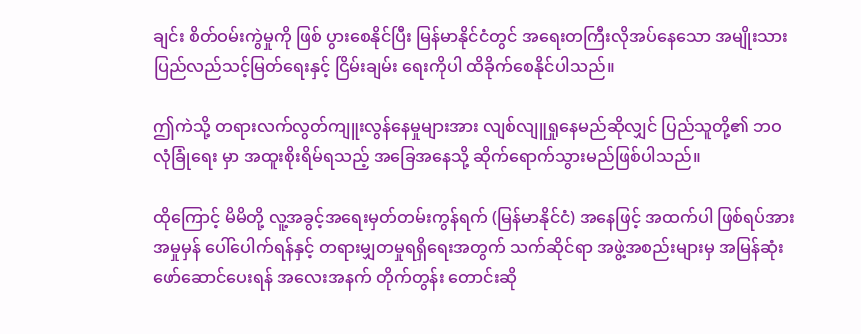ချင်း စိတ်ဝမ်းကွဲမှုကို ဖြစ် ပွားစေနိုင်ပြီး မြန်မာနိုင်ငံတွင် အရေးတကြီးလိုအပ်နေသော အမျိုးသားပြည်လည်သင့်မြတ်ရေးနှင့် ငြိမ်းချမ်း ရေးကိုပါ ထိခိုက်စေနိုင်ပါသည်။

ဤကဲသို့ တရားလက်လွတ်ကျူးလွန်နေမှုများအား လျစ်လျူရှုနေမည်ဆိုလျှင် ပြည်သူတို့၏ ဘဝလုံခြုံရေး မှာ အထူးစိုးရိမ်ရသည့် အခြေအနေသို့ ဆိုက်ရောက်သွားမည်ဖြစ်ပါသည်။

ထိုကြောင့် မိမိတို့ လူ့အခွင့်အရေးမှတ်တမ်းကွန်ရက် (မြန်မာနိုင်ငံ) အနေဖြင့် အထက်ပါ ဖြစ်ရပ်အား အမှုမှန် ပေါ်ပေါက်ရန်နှင့် တရားမျှတမှုရရှိရေးအတွက် သက်ဆိုင်ရာ အဖွဲ့အစည်းများမှ အမြန်ဆုံးဖော်ဆောင်ပေးရန် အလေးအနက် တိုက်တွန်း တောင်းဆို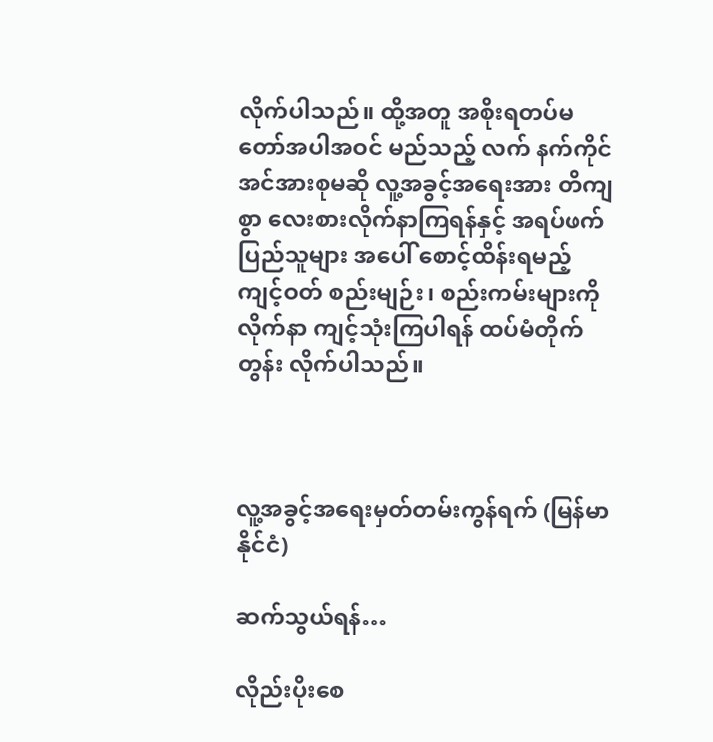လိုက်ပါသည်။ ထို့အတူ အစိုးရတပ်မတော်အပါအဝင် မည်သည့် လက် နက်ကိုင်အင်အားစုမဆို လူ့အခွင့်အရေးအား တိကျစွာ လေးစားလိုက်နာ‌ကြရန်နှင့် အရပ်ဖက်ပြည်သူများ အပေါ် စောင့်ထိန်းရမည့် ကျင့်ဝတ် စည်းမျဉ်း၊ စည်းကမ်းများကို လိုက်နာ ကျင့်သုံးကြပါရန် ထပ်မံတိုက်တွန်း လိုက်ပါသည်။



လူ့အခွင့်အရေးမှတ်တမ်းကွန်ရက် (မြန်မာနိုင်ငံ)

ဆက်သွယ်ရန်…

လိုည်းပိုးစေ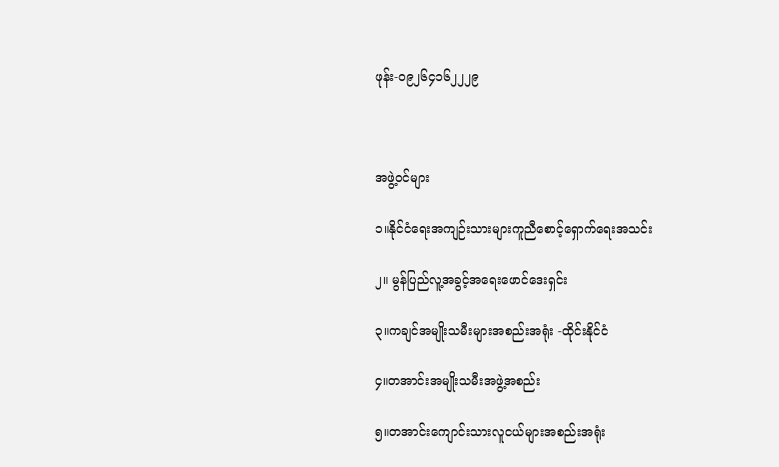ဖုန်း-၀၉၂၆၄၁၆၂၂၂၉



အဖွဲ့ဝင်များ

၁။နိုင်ငံရေးအကျဉ်းသားများကူညီစောင့်ရှောက်ရေးအသင်း

၂။ မွန်ပြည်လူ့အခွင့်အရေးဖောင်ဒေးရှင်း

၃။ကချင်အမျိုးသမီးများအစည်းအရုံး -ထိုင်းနိုင်ငံ

၄။တအာင်းအမျိုးသမီးအဖွဲ့အစည်း

၅။တအာင်းကျောင်းသားလူငယ်များအစည်းအရုံး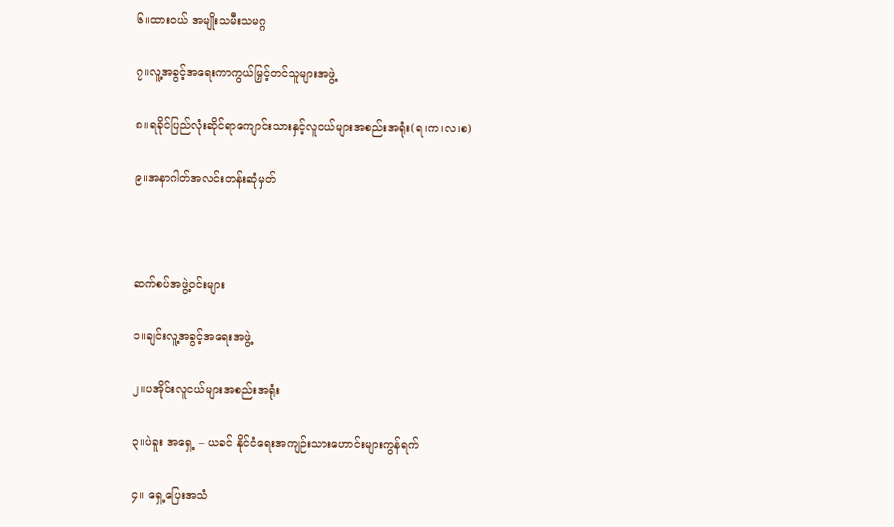၆။ထားဝယ် အမျိုးသမီးသမဂ္ဂ

၇။လူ့အခွင့်အရေးကာကွယ်မြှင့်တင်သူများအဖွဲ့

၈။ရခိုင်ပြည်လုံးဆိုင်ရာကျောင်းသားနှင့်လူငယ်များအစည်းအရုံး(ရ၊က၊လ၊စ)

၉။အနာဂါတ်အလင်းတန်းဆုံမှတ်



ဆက်စပ်အဖွဲ့ဝင်းများ

၁။ချင်းလူ့အခွင့်အရေးအဖွဲ့

၂။ပအိုဝ်းလူငယ်များအစည်းအရုံး

၃။ပဲခူး အရှေ့ – ယခင် နိုင်ငံရေးအကျဉ်းသားဟောင်းများကွန်ရက်

၄။ ရှေ့ပြေးအသံ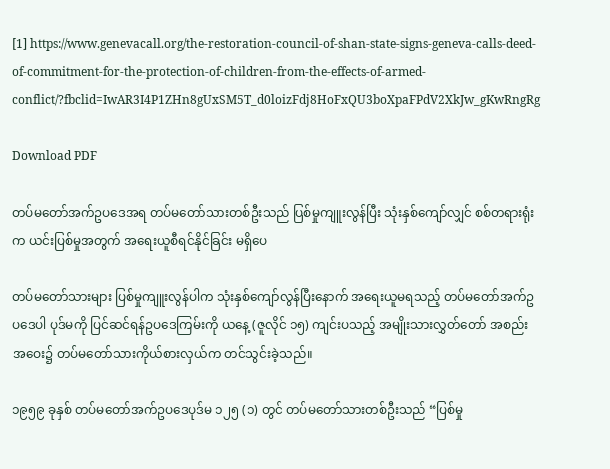[1] https://www.genevacall.org/the-restoration-council-of-shan-state-signs-geneva-calls-deed-of-commitment-for-the-protection-of-children-from-the-effects-of-armed-conflict/?fbclid=IwAR3I4P1ZHn8gUxSM5T_d0loizFdj8HoFxQU3boXpaFPdV2XkJw_gKwRngRg

Download PDF

တပ်မတော်အက်ဥပဒေအရ တပ်မတော်သားတစ်ဦးသည် ပြစ်မှုကျူးလွန်ပြီး သုံးနှစ်ကျော်လျှင် စစ်တရားရုံးက ယင်းပြစ်မှုအတွက် အရေးယူစီရင်နိုင်ခြင်း မရှိပေ

တပ်မတော်သားများ ပြစ်မှုကျူးလွန်ပါက သုံးနှစ်ကျော်လွန်ပြီးနောက် အရေးယူမရသည့် တပ်မတော်အက်ဥပဒေပါ ပုဒ်မကို ပြင်ဆင်ရန်ဥပဒေကြမ်းကို ယနေ့ (ဇူလိုင် ၁၅) ကျင်းပသည့် အမျိုးသားလွှတ်တော် အစည်းအဝေး၌ တပ်မတော်သားကိုယ်စားလှယ်က တင်သွင်းခဲ့သည်။

၁၉၅၉ ခုနှစ် တပ်မတော်အက်ဥပဒေပုဒ်မ ၁၂၅ (၁) တွင် တပ်မတော်သားတစ်ဦးသည် “ပြစ်မှု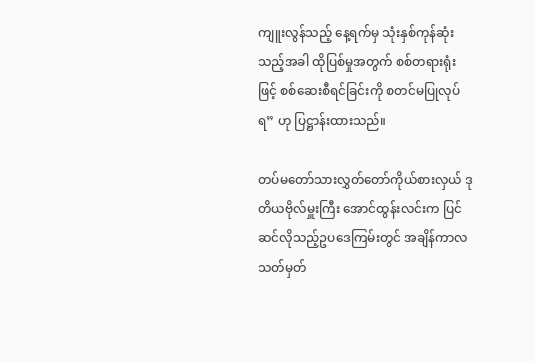ကျူးလွန်သည့် နေ့ရက်မှ သုံးနှစ်ကုန်ဆုံးသည့်အခါ ထိုပြစ်မှုအတွက် စစ်တရားရုံးဖြင့် စစ်ဆေးစီရင်ခြင်းကို စတင်မပြုလုပ်ရ” ဟု ပြဋ္ဌာန်းထားသည်။

တပ်မတော်သားလွှတ်တော်ကိုယ်စားလှယ် ဒုတိယဗိုလ်မှူးကြီး အောင်ထွန်းလင်းက ပြင်ဆင်လိုသည့်ဥပဒေကြမ်းတွင် အချိန်ကာလသတ်မှတ်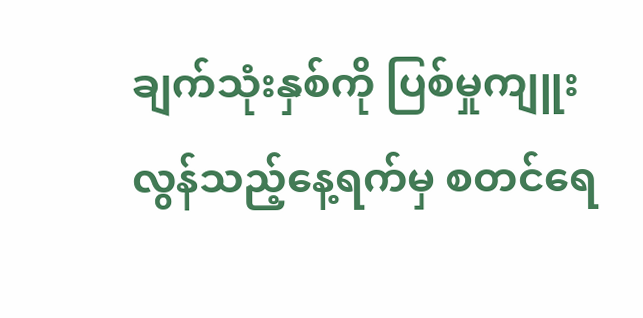ချက်သုံးနှစ်ကို ပြစ်မှုကျူးလွန်သည့်နေ့ရက်မှ စတင်ရေ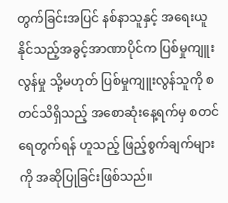တွက်ခြင်းအပြင် နစ်နာသူနှင့် အရေးယူနိုင်သည့်အခွင့်အာဏာပိုင်က ပြစ်မှုကျူးလွန်မှု သို့မဟုတ် ပြစ်မှုကျူးလွန်သူကို စတင်သိရှိသည့် အစောဆုံးနေ့ရက်မှ စတင်ရေတွက်ရန် ဟူသည့် ဖြည့်စွက်ချက်များကို အဆိုပြုခြင်းဖြစ်သည်။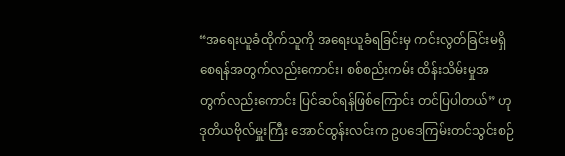“အရေးယူခံထိုက်သူကို အရေးယူခံရခြင်းမှ ကင်းလွတ်ခြင်းမရှိစေရန်အတွက်လည်းကောင်း၊ စစ်စည်းကမ်း ထိန်းသိမ်းမှုအတွက်လည်းကောင်း ပြင်ဆင်ရန်ဖြစ်ကြောင်း တင်ပြပါတယ်” ဟု ဒုတိယဗိုလ်မှူးကြီး အောင်ထွန်းလင်းက ဥပဒေကြမ်းတင်သွင်းစဉ်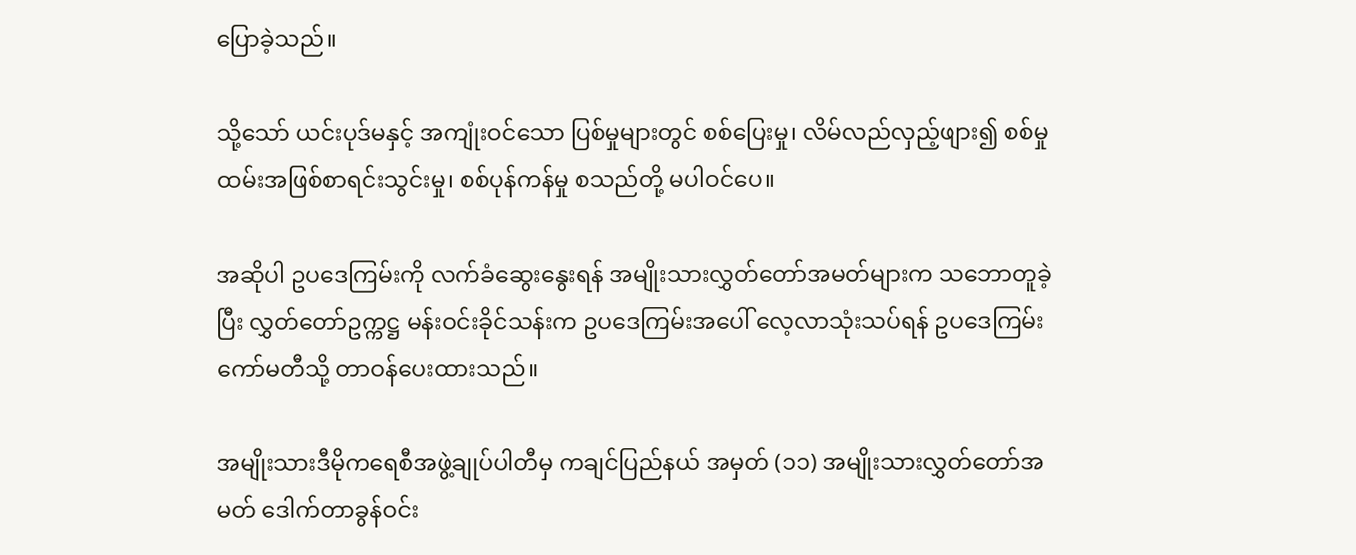ပြောခဲ့သည်။

သို့သော် ယင်းပုဒ်မနှင့် အကျုံးဝင်သော ပြစ်မှုများတွင် စစ်ပြေးမှု၊ လိမ်လည်လှည့်ဖျား၍ စစ်မှုထမ်းအဖြစ်စာရင်းသွင်းမှု၊ စစ်ပုန်ကန်မှု စသည်တို့ မပါဝင်ပေ။

အဆိုပါ ဥပဒေကြမ်းကို လက်ခံဆွေးနွေးရန် အမျိုးသားလွှတ်တော်အမတ်များက သဘောတူခဲ့ပြီး လွှတ်တော်ဥက္ကဋ္ဌ မန်းဝင်းခိုင်သန်းက ဥပဒေကြမ်းအပေါ် လေ့လာသုံးသပ်ရန် ဥပဒေကြမ်းကော်မတီသို့ တာဝန်ပေးထားသည်။

အမျိုးသားဒီမိုကရေစီအဖွဲ့ချုပ်ပါတီမှ ကချင်ပြည်နယ် အမှတ် (၁၁) အမျိုးသားလွှတ်တော်အမတ် ဒေါက်တာခွန်ဝင်း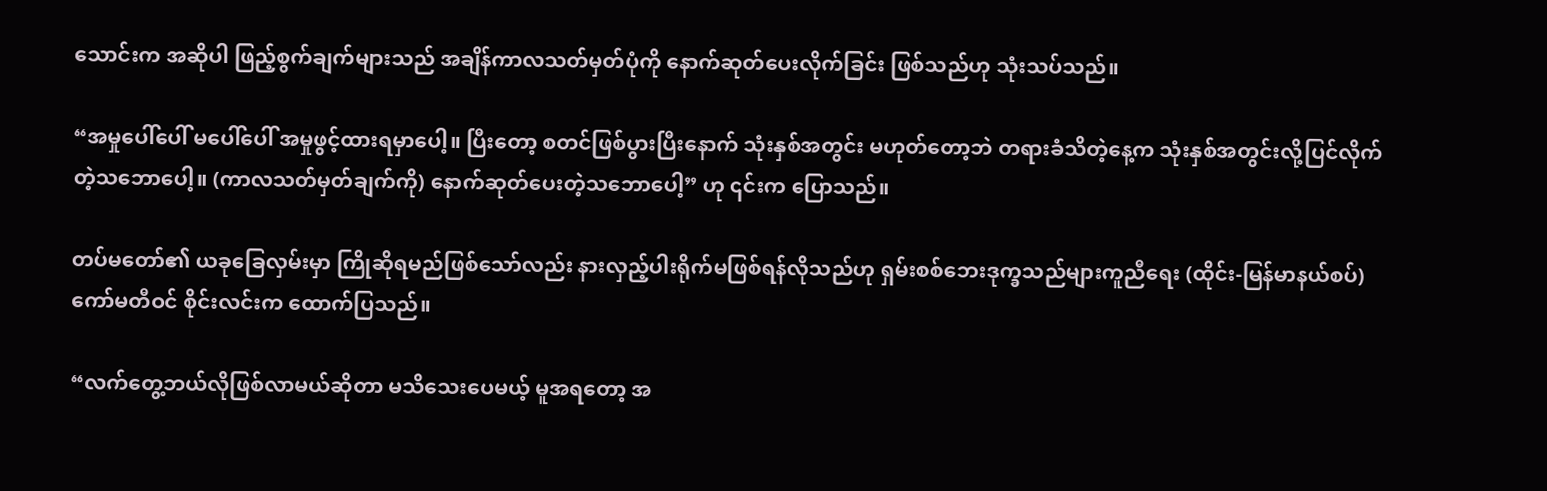သောင်းက အဆိုပါ ဖြည့်စွက်ချက်များသည် အချိန်ကာလသတ်မှတ်ပုံကို နောက်ဆုတ်ပေးလိုက်ခြင်း ဖြစ်သည်ဟု သုံးသပ်သည်။

“အမှုပေါ်ပေါ် မပေါ်ပေါ် အမှုဖွင့်ထားရမှာပေါ့။ ပြီးတော့ စတင်ဖြစ်ပွားပြီးနောက် သုံးနှစ်အတွင်း မဟုတ်တော့ဘဲ တရားခံသိတဲ့နေ့က သုံးနှစ်အတွင်းလို့ပြင်လိုက်တဲ့သဘောပေါ့။ (ကာလသတ်မှတ်ချက်ကို) နောက်ဆုတ်ပေးတဲ့သဘောပေါ့” ဟု ၎င်းက ပြောသည်။

တပ်မတော်၏ ယခုခြေလှမ်းမှာ ကြိုဆိုရမည်ဖြစ်သော်လည်း နားလှည့်ပါးရိုက်မဖြစ်ရန်လိုသည်ဟု ရှမ်းစစ်ဘေးဒုက္ခသည်များကူညီရေး (ထိုင်း-မြန်မာနယ်စပ်) ကော်မတီဝင် စိုင်းလင်းက ထောက်ပြသည်။

“လက်တွေ့ဘယ်လိုဖြစ်လာမယ်ဆိုတာ မသိသေးပေမယ့် မူအရတော့ အ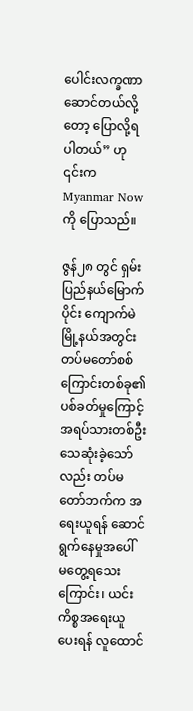ပေါင်းလက္ခဏာဆောင်တယ်လို့တော့ ပြောလို့ရပါတယ်” ဟု ၎င်းက Myanmar Now ကို ပြောသည်။

ဇွန်၂၈ တွင် ရှမ်းပြည်နယ်မြောက်ပိုင်း ကျောက်မဲမြို့နယ်အတွင်း တပ်မတော်စစ်ကြောင်းတစ်ခု၏ ပစ်ခတ်မှုကြောင့် အရပ်သားတစ်ဦး သေဆုံးခဲ့သော်လည်း တပ်မတော်ဘက်က အရေးယူရန် ဆောင်ရွက်နေမှုအပေါ် မတွေ့ရသေးကြောင်း၊ ယင်းကိစ္စအရေးယူပေးရန် လူထောင်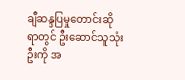ချီဆန္ဒပြမှုတောင်းဆိုရာတွင် ဦးဆောင်သူသုံးဦးကို အ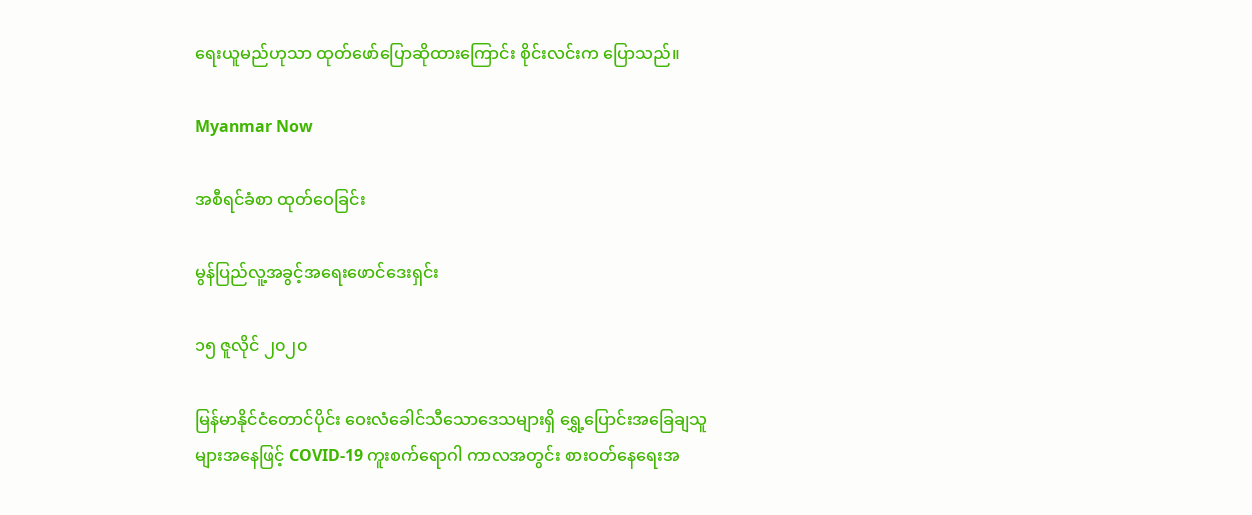ရေးယူမည်ဟုသာ ထုတ်ဖော်ပြောဆိုထားကြောင်း စိုင်းလင်းက ပြောသည်။

Myanmar Now

အစီရင်ခံစာ ထုတ်ဝေခြင်း

မွန်ပြည်လူ့အခွင့်အရေးဖောင်ဒေးရှင်း

၁၅ ဇူလိုင် ၂၀၂၀

မြန်မာနိုင်ငံတောင်ပိုင်း ဝေးလံခေါင်သီသောဒေသများရှိ ရွှေ့ပြောင်းအခြေချသူများအနေဖြင့် COVID-19 ကူးစက်ရောဂါ ကာလအတွင်း စားဝတ်နေရေးအ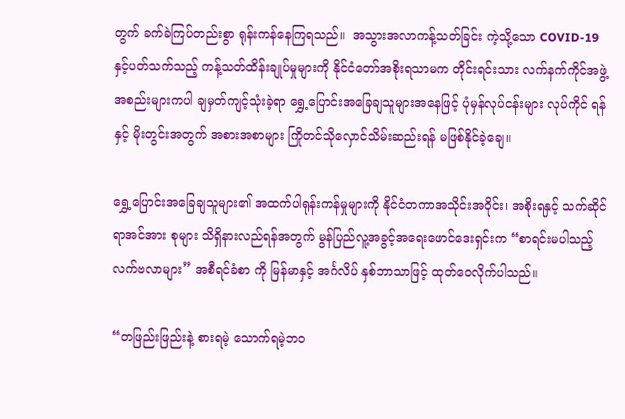တွက် ခက်ခဲကြပ်တည်းစွာ ရုန်းကန်နေကြရသည်။  အသွားအလာကန့်သတ်ခြင်း ကဲ့သို့သော COVID-19 နှင့်ပတ်သက်သည့် ကန့်သတ်ထိန်းချုပ်မှုများကို နိုင်ငံတော်အစိုးရသာမက တိုင်းရင်းသား လက်နက်ကိုင်အဖွဲ့အစည်းများကပါ ချမှတ်ကျင့်သုံးခဲ့ရာ ရွှေ့ပြောင်းအခြေချသူများအနေဖြင့် ပုံမှန်လုပ်ငန်းများ လုပ်ကိုင် ရန်နှင့် မိုးတွင်းအတွက် အစားအစာများ ကြိုတင်သိုလှောင်သိမ်းဆည်းရန် မဖြစ်နိုင်ခဲ့ချေ။

ရွှေ့ပြောင်းအခြေချသူများ၏ အထက်ပါရုန်းကန်မှုများကို နိုင်ငံတကာအသိုင်းအဝိုင်း၊ အစိုးရနှင့် သက်ဆိုင်ရာအင်အား စုများ သိရှိနားလည်ရန်အတွက် မွန်ပြည်လူ့အခွင့်အရေးဖောင်ဒေးရှင်းက “စာရင်းမပါသည့် လက်ဗလာများ” အစီရင်ခံစာ ကို မြန်မာနှင့် အင်္ဂလိပ် နှစ်ဘာသာဖြင့် ထုတ်ဝေလိုက်ပါသည်။

“တဖြည်းဖြည်းနဲ့ စားရမဲ့ သောက်ရမဲ့ဘဝ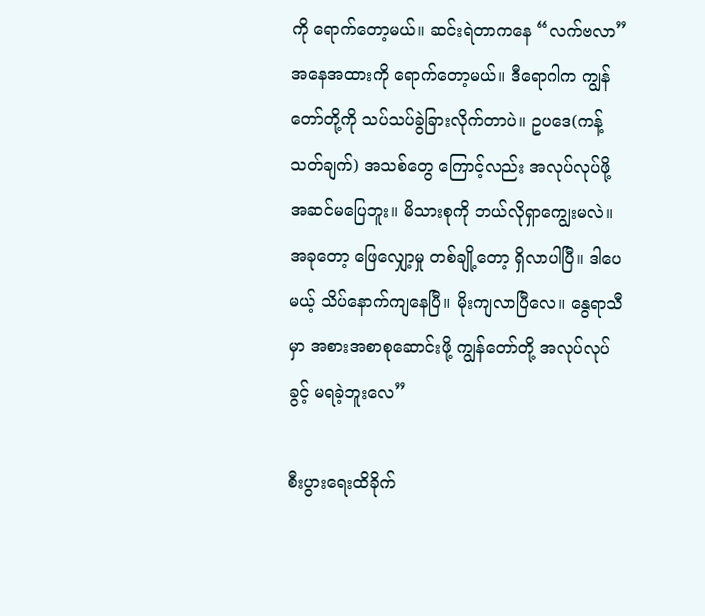ကို ရောက်တော့မယ်။ ဆင်းရဲတာကနေ “လက်ဗလာ” အနေအထားကို ရောက်တော့မယ်။ ဒီရောဂါက ကျွန်တော်တို့ကို သပ်သပ်ခွဲခြားလိုက်တာပဲ။ ဥပဒေ(ကန့်သတ်ချက်) အသစ်တွေ ကြောင့်လည်း အလုပ်လုပ်ဖို့ အဆင်မပြေဘူး။ မိသားစုကို ဘယ်လိုရှာကျွေးမလဲ။ အခုတော့ ဖြေလျှော့မှု တစ်ချို့တော့ ရှိလာပါပြီ။ ဒါပေမယ့် သိပ်နောက်ကျနေပြီ။ မိုးကျလာပြီလေ။ နွေရာသီမှာ အစားအစာစုဆောင်းဖို့ ကျွန်တော်တို့ အလုပ်လုပ်ခွင့် မရခဲ့ဘူးလေ”

စီးပွားရေးထိခိုက်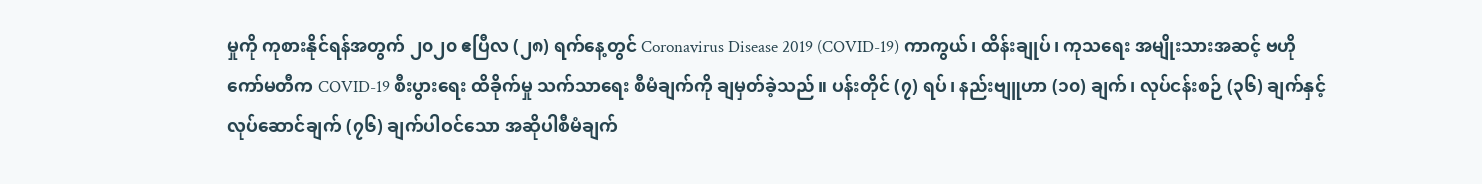မှုကို ကုစားနိုင်ရန်အတွက် ၂၀၂၀ ဧပြီလ (၂၈) ရက်နေ့တွင် Coronavirus Disease 2019 (COVID-19) ကာကွယ်၊ ထိန်းချုပ်၊ ကုသရေး အမျိုးသားအဆင့် ဗဟိုကော်မတီက COVID-19 စီးပွားရေး ထိခိုက်မှု သက်သာရေး စီမံချက်ကို ချမှတ်ခဲ့သည်။ ပန်းတိုင် (၇) ရပ်၊ နည်းဗျူဟာ (၁၀) ချက်၊ လုပ်ငန်းစဉ် (၃၆) ချက်နှင့် လုပ်ဆောင်ချက် (၇၆) ချက်ပါဝင်သော အဆိုပါစီမံချက်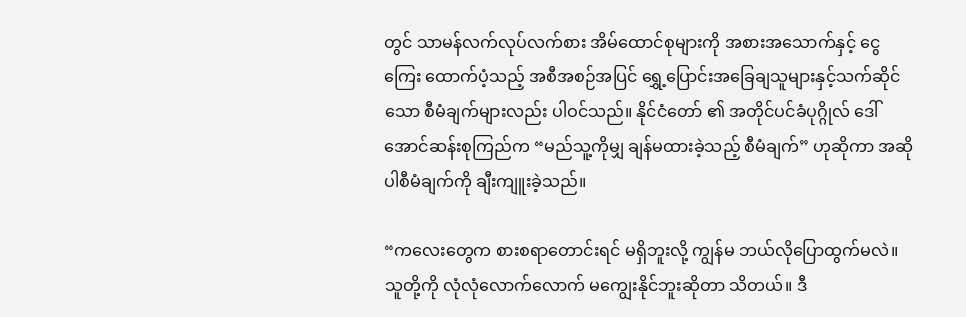တွင် သာမန်လက်လုပ်လက်စား အိမ်ထောင်စုများကို အစားအသောက်နှင့် ငွေကြေး ထောက်ပံ့သည့် အစီအစဉ်အပြင် ရွှေ့ပြောင်းအခြေချသူများနှင့်သက်ဆိုင်သော စီမံချက်များလည်း ပါဝင်သည်။ နိုင်ငံတော် ၏ အတိုင်ပင်ခံပုဂ္ဂိုလ် ဒေါ်အောင်ဆန်းစုကြည်က “မည်သူ့ကိုမျှ ချန်မထားခဲ့သည့် စီမံချက်” ဟုဆိုကာ အဆိုပါစီမံချက်ကို ချီးကျူးခဲ့သည်။

“ကလေးတွေက စားစရာတောင်းရင် မရှိဘူးလို့ ကျွန်မ ဘယ်လိုပြောထွက်မလဲ။ သူတို့ကို လုံလုံလောက်လောက် မကျွေးနိုင်ဘူးဆိုတာ သိတယ်။ ဒီ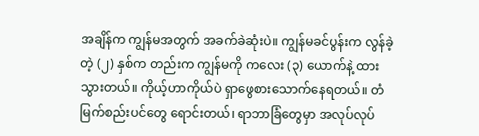အချိန်က ကျွန်မအတွက် အခက်ခဲဆုံးပဲ။ ကျွန်မခင်ပွန်းက လွန်ခဲ့တဲ့ (၂) နှစ်က တည်းက ကျွန်မကို ကလေး (၃) ယောက်နဲ့ ထားသွားတယ်။ ကိုယ့်ဟာကိုယ်ပဲ ရှာဖွေစားသောက်နေရတယ်။ တံမြက်စည်းပင်တွေ ရောင်းတယ်၊ ရာဘာခြံတွေမှာ အလုပ်လုပ်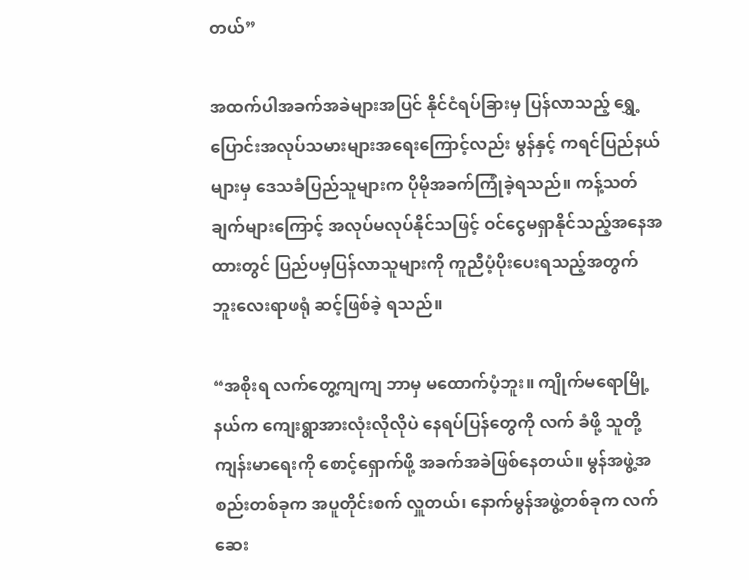တယ်”

အထက်ပါအခက်အခဲများအပြင် နိုင်ငံရပ်ခြားမှ ပြန်လာသည့် ရွှေ့ပြောင်းအလုပ်သမားများအရေးကြောင့်လည်း မွန်နှင့် ကရင်ပြည်နယ်များမှ ဒေသခံပြည်သူများက ပိုမိုအခက်ကြုံခဲ့ရသည်။ ကန့်သတ်ချက်များကြောင့် အလုပ်မလုပ်နိုင်သဖြင့် ဝင်ငွေမရှာနိုင်သည့်အနေအထားတွင် ပြည်ပမှပြန်လာသူများကို ကူညီပံ့ပိုးပေးရသည့်အတွက် ဘူးလေးရာဖရုံ ဆင့်ဖြစ်ခဲ့ ရသည်။

“အစိုးရ လက်တွေ့ကျကျ ဘာမှ မထောက်ပံ့ဘူး။ ကျိုက်မရောမြို့နယ်က ကျေးရွာအားလုံးလိုလိုပဲ နေရပ်ပြန်တွေကို လက် ခံဖို့ သူတို့ကျန်းမာရေးကို စောင့်ရှောက်ဖို့ အခက်အခဲဖြစ်နေတယ်။ မွန်အဖွဲ့အစည်းတစ်ခုက အပူတိုင်းစက် လှူတယ်၊ နောက်မွန်အဖွဲ့တစ်ခုက လက်ဆေး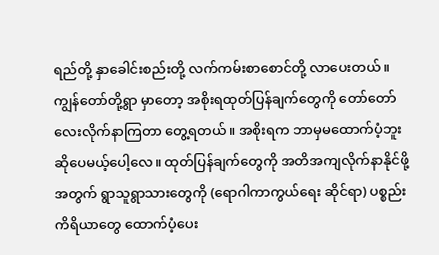ရည်တို့ နှာခေါင်းစည်းတို့ လက်ကမ်းစာစောင်တို့ လာပေးတယ်။ ကျွန်တော်တို့ရွာ မှာတော့ အစိုးရထုတ်ပြန်ချက်တွေကို တော်တော်လေးလိုက်နာကြတာ တွေ့ရတယ်။ အစိုးရက ဘာမှမထောက်ပံ့ဘူး ဆိုပေမယ့်ပေါ့လေ။ ထုတ်ပြန်ချက်တွေကို အတိအကျလိုက်နာနိုင်ဖို့အတွက် ရွာသူရွာသားတွေကို (ရောဂါကာကွယ်ရေး ဆိုင်ရာ) ပစ္စည်းကိရိယာတွေ ထောက်ပံ့ပေး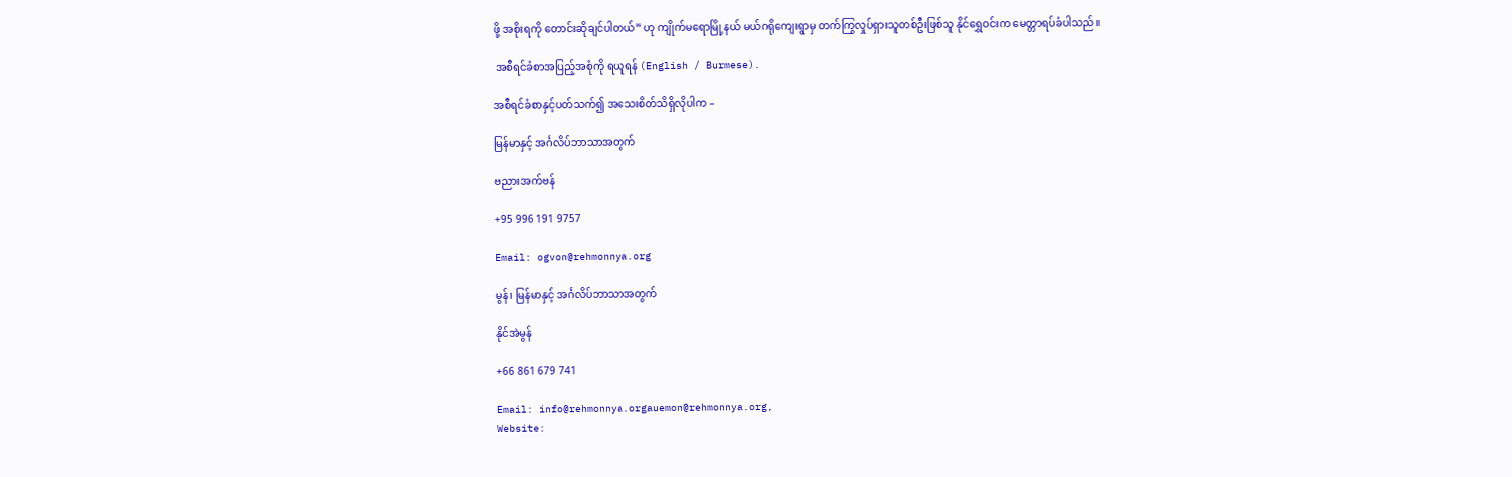ဖို့ အစိုးရကို တောင်းဆိုချင်ပါတယ်” ဟု ကျိုက်မရောမြို့နယ် မယ်ဂရိုကျေးရွာမှ တက်ကြွလှုပ်ရှားသူတစ်ဦးဖြစ်သူ နိုင်ရွှေဝင်းက မေတ္တာရပ်ခံပါသည်။

 အစီရင်ခံစာအပြည့်အစုံကို ရယူရန် (English / Burmese).

အစီရင်ခံစာနှင့်ပတ်သက်၍ အသေးစိတ်သိရှိလိုပါက –

မြန်မာနှင့် အင်္ဂလိပ်ဘာသာအတွက်

ဗညားအက်ဗန်

+95 996 191 9757

Email: ogvon@rehmonnya.org

မွန်၊ မြန်မာနှင့် အင်္ဂလိပ်ဘာသာအတွက်

နိုင်အဲမွန်

+66 861 679 741

Email: info@rehmonnya.orgauemon@rehmonnya.org,
Website: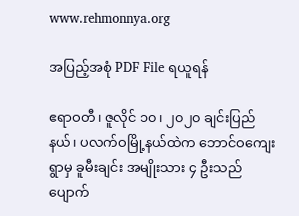www.rehmonnya.org

အပြည့်အစုံ PDF File ရယူရန်

ဧရာဝတီ၊ ဇူလိုင် ၁၀၊ ၂၀၂၀ ချင်းပြည်နယ်၊ ပလက်ဝမြို့နယ်ထဲက ဘောင်ဝကျေးရွာမှ ခူမီးချင်း အမျိုးသား ၄ ဦးသည် ပျောက်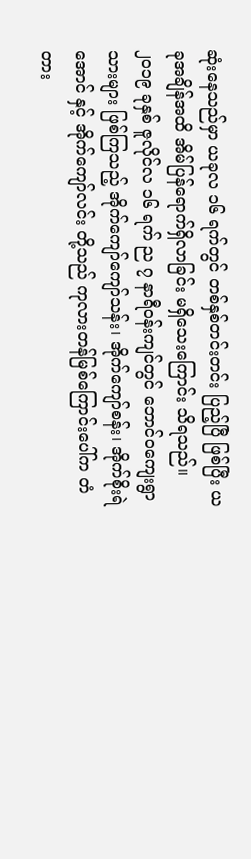ဆုံးနေသည်မှာ ယခုလ ၁၆ ရက်တွင် တစ်နှစ်တင်းတင်း ပြည့်ပြီ ဖြစ်ပြီး ယခုအချိန်အထိ အိမ်ပြန်ရောက်ရှိလာခြင်း မရှိသေးကြောင်း သိရသည်။ ၂၀၁၉ ခုနှစ် ဇူလိုင်လ ၁၆ ရက် ည ၇ နာရီဝန်းကျင်တွင် ဘောင်ဝကျေးရွာသားများ ဖြစ်ကြသည့် အိုက်ကျော်ကျော်သန်း၊ အိုက်ကျော်စန်း၊ အိုက်စိုးရဲအောင် နှင့် အိုက်ကျော်လင်း တို့သည် ကုလားတန်မြစ်ကြောင်းပေါ်က တံတား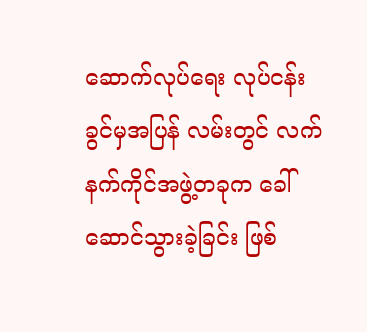ဆောက်လုပ်ရေး လုပ်ငန်းခွင်မှအပြန် လမ်းတွင် လက်နက်ကိုင်အဖွဲ့တခုက ခေါ်ဆောင်သွားခဲ့ခြင်း ဖြစ်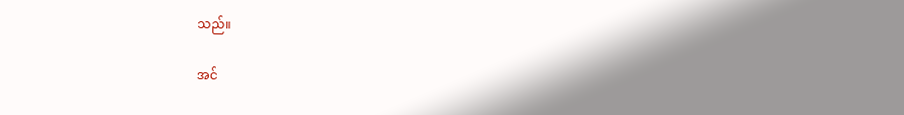သည်။

အင်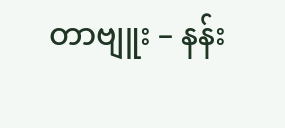တာဗျူး – နန်း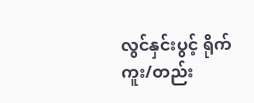လွင်နှင်းပွင့် ရိုက်ကူး/တည်း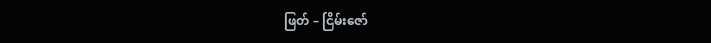ဖြတ် – ငြိမ်းဇော်